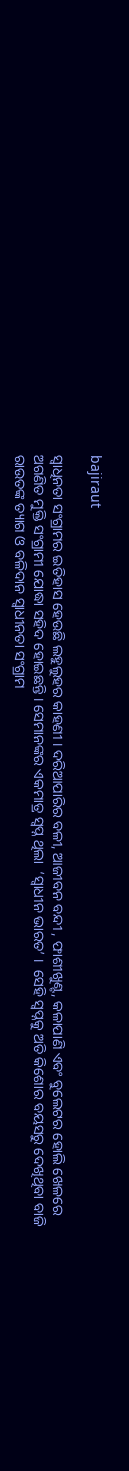bajiraut

ସ୍ବାଧିନତା ସଂଗ୍ରାମର ଇତିହାସ ହେଉଛି ଲହୁଲୁହର କାହଣୀ । ଦରିଆପାରିର ବଳୀ, ଆଜୀବନ ବନ୍ଦୀ , ଫାଶୀଖୁଣ୍ଟ, କଳାପାଣି ଏବଂ ବୁଲେଟର ହୋଲି ଖେଳରେ ଅଗଣିତ ମୁକ୍ତି ସଂଗ୍ରାମୀ ଯୋଦ୍ଧା ସହିଦ ହୋଇଛନ୍ତି । ସେମାନଙ୍କର ଏକମାତ୍ର ସ୍ୱପ୍ନ ଥିଲା  ‘ସ୍ବାଧୀନ ଭାରତ’ ।  ସେହି ସ୍ବପ୍ନକୁ ଅତି କିଶୋର ବୟସରୁ ଦେଖିଥିବା ବାଜି ରାଉତଙ୍କ ତ୍ୟାଗ ଓ ବଳିଦାନ ସ୍ବାଧୀନତା ସଂଗ୍ରାମ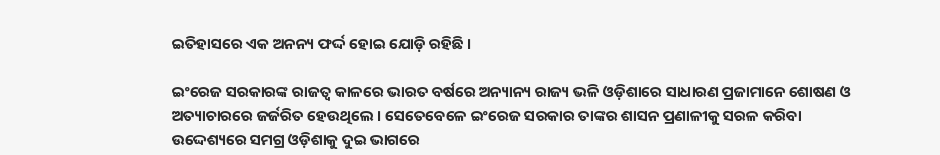ଇତିହାସରେ ଏକ ଅନନ୍ୟ ଫର୍ଦ୍ଦ ହୋଇ ଯୋଡ଼ି ରହିଛି ।

ଇଂରେଜ ସରକାରଙ୍କ ରାଜତ୍ୱ କାଳରେ ଭାରତ ବର୍ଷରେ ଅନ୍ୟାନ୍ୟ ରାଜ୍ୟ ଭଳି ଓଡ଼ିଶାରେ ସାଧାରଣ ପ୍ରଜାମାନେ ଶୋଷଣ ଓ ଅତ୍ୟାଚାରରେ ଜର୍ଜରିତ ହେଉଥିଲେ । ସେତେବେଳେ ଇଂରେଜ ସରକାର ତାଙ୍କର ଶାସନ ପ୍ରଣାଳୀକୁ ସରଳ କରିବା ଉଦ୍ଦେଶ୍ୟରେ ସମଗ୍ର ଓଡ଼ିଶାକୁ ଦୁଇ ଭାଗରେ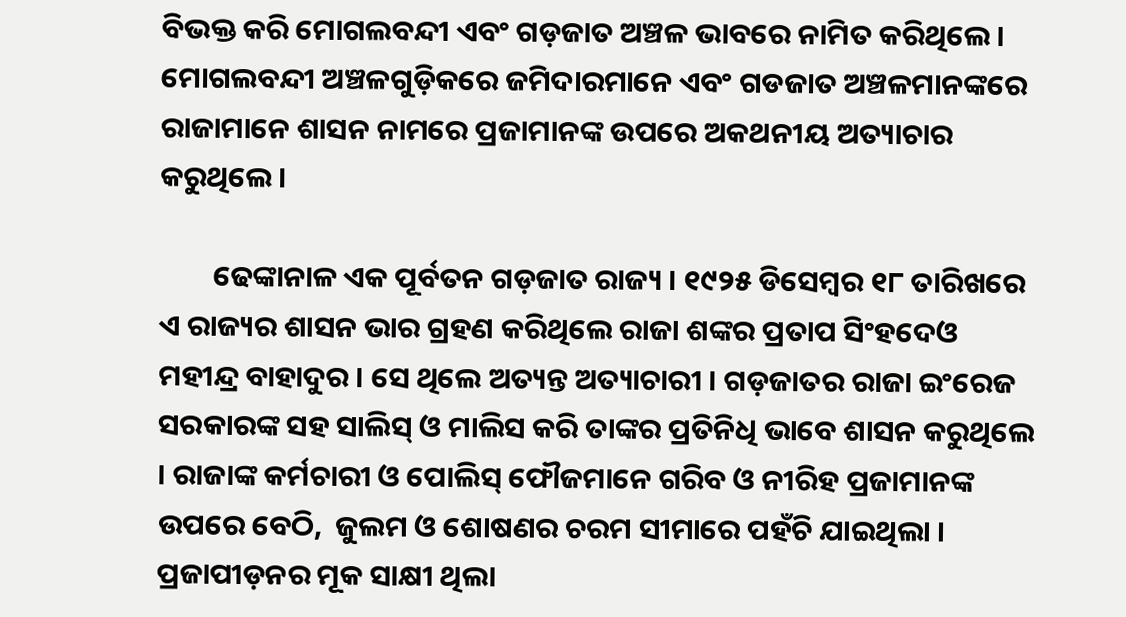ବିଭକ୍ତ କରି ମୋଗଲବନ୍ଦୀ ଏବଂ ଗଡ଼ଜାତ ଅଞ୍ଚଳ ଭାବରେ ନାମିତ କରିଥିଲେ । ମୋଗଲବନ୍ଦୀ ଅଞ୍ଚଳଗୁଡ଼ିକରେ ଜମିଦାରମାନେ ଏବଂ ଗଡଜାତ ଅଞ୍ଚଳମାନଙ୍କରେ ରାଜାମାନେ ଶାସନ ନାମରେ ପ୍ରଜାମାନଙ୍କ ଉପରେ ଅକଥନୀୟ ଅତ୍ୟାଚାର କରୁଥିଲେ ।

        ଢେଙ୍କାନାଳ ଏକ ପୂର୍ବତନ ଗଡ଼ଜାତ ରାଜ୍ୟ । ୧୯୨୫ ଡିସେମ୍ବର ୧୮ ତାରିଖରେ ଏ ରାଜ୍ୟର ଶାସନ ଭାର ଗ୍ରହଣ କରିଥିଲେ ରାଜା ଶଙ୍କର ପ୍ରତାପ ସିଂହଦେଓ ମହୀନ୍ଦ୍ର ବାହାଦୁର । ସେ ଥିଲେ ଅତ୍ୟନ୍ତ ଅତ୍ୟାଚାରୀ । ଗଡ଼ଜାତର ରାଜା ଇଂରେଜ ସରକାରଙ୍କ ସହ ସାଲିସ୍ ଓ ମାଲିସ କରି ତାଙ୍କର ପ୍ରତିନିଧି ଭାବେ ଶାସନ କରୁଥିଲେ । ରାଜାଙ୍କ କର୍ମଚାରୀ ଓ ପୋଲିସ୍ ଫୌଜମାନେ ଗରିବ ଓ ନୀରିହ ପ୍ରଜାମାନଙ୍କ ଉପରେ ବେଠି,  ଜୁଲମ ଓ ଶୋଷଣର ଚରମ ସୀମାରେ ପହଁଚି ଯାଇଥିଲା । ପ୍ରଜାପୀଡ଼ନର ମୂକ ସାକ୍ଷୀ ଥିଲା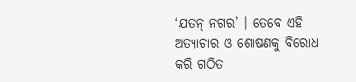‘ଯତନ୍ ନଗର’ । ତେବେ ଏହି ଅତ୍ୟାଚାର ଓ ଶୋଷଣକୁ ବିରୋଧ କରି ଗଠିତ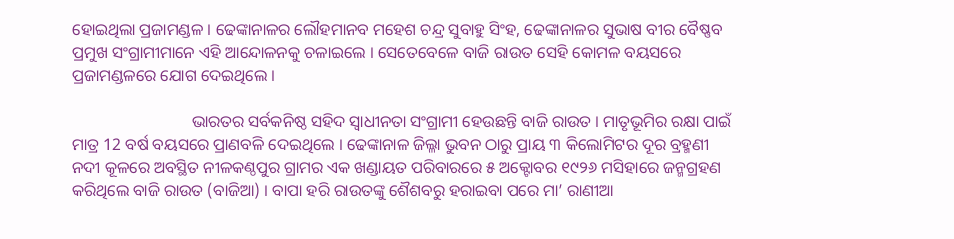ହୋଇଥିଲା ପ୍ରଜାମଣ୍ଡଳ । ଢେଙ୍କାନାଳର ଲୌହମାନବ ମହେଶ ଚନ୍ଦ୍ର ସୁବାହୁ ସିଂହ, ଢେଙ୍କାନାଳର ସୁଭାଷ ବୀର ବୈଷ୍ଣବ ପ୍ରମୁଖ ସଂଗ୍ରାମୀମାନେ ଏହି ଆନ୍ଦୋଳନକୁ ଚଳାଇଲେ । ସେତେବେଳେ ବାଜି ରାଉତ ସେହି କୋମଳ ବୟସରେ ପ୍ରଜାମଣ୍ଡଳରେ ଯୋଗ ଦେଇଥିଲେ ।

                             ଭାରତର ସର୍ବକନିଷ୍ଠ ସହିଦ ସ୍ୱାଧୀନତା ସଂଗ୍ରାମୀ ହେଉଛନ୍ତି ବାଜି ରାଉତ । ମାତୃଭୂମିର ରକ୍ଷା ପାଇଁ ମାତ୍ର 12 ବର୍ଷ ବୟସରେ ପ୍ରାଣବଳି ଦେଇଥିଲେ । ଢେଙ୍କାନାଳ ଜିଲ୍ଳା ଭୁବନ ଠାରୁ ପ୍ରାୟ ୩ କିଲୋମିଟର ଦୂର ବ୍ରହ୍ମଣୀ ନଦୀ କୂଳରେ ଅବସ୍ଥିତ ନୀଳକଣ୍ଠପୁର ଗ୍ରାମର ଏକ ଖଣ୍ଡାୟତ ପରିବାରରେ ୫ ଅକ୍ଟୋବର ୧୯୨୬ ମସିହାରେ ଜନ୍ମଗ୍ରହଣ କରିଥିଲେ ବାଜି ରାଉତ (ବାଜିଆ) । ବାପା ହରି ରାଉତଙ୍କୁ ଶୈଶବରୁ ହରାଇବା ପରେ ମା’ ରାଣୀଆ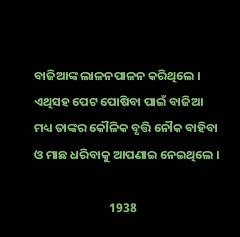ବାଜିଆଙ୍କ ଲାଳନପାଳନ କରିଥିଲେ । ଏଥିସହ ପେଟ ପୋଷିବା ପାଇଁ ବାଜିଆ ମଧ୍ୟ ତାଙ୍କର କୌଳିକ ବୃତ୍ତି ନୌକ ବାହିବା ଓ ମାଛ ଧରିବାକୁ ଆପଣାଇ ନେଇଥିଲେ ।

                           1938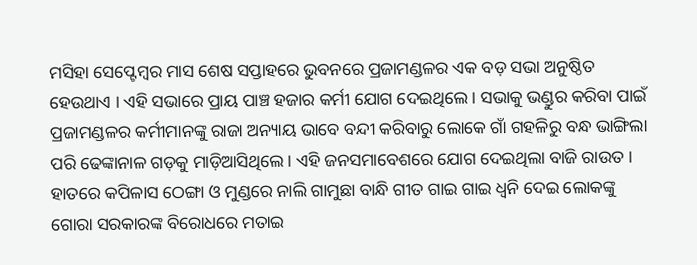ମସିହା ସେପ୍ଟେମ୍ବର ମାସ ଶେଷ ସପ୍ତାହରେ ଭୁବନରେ ପ୍ରଜାମଣ୍ଡଳର ଏକ ବଡ଼ ସଭା ଅନୁଷ୍ଠିତ ହେଉଥାଏ । ଏହି ସଭାରେ ପ୍ରାୟ ପାଞ୍ଚ ହଜାର କର୍ମୀ ଯୋଗ ଦେଇଥିଲେ । ସଭାକୁ ଭଣ୍ଡୁର କରିବା ପାଇଁ ପ୍ରଜାମଣ୍ଡଳର କର୍ମୀମାନଙ୍କୁ ରାଜା ଅନ୍ୟାୟ ଭାବେ ବନ୍ଦୀ କରିବାରୁ ଲୋକେ ଗାଁ ଗହଳିରୁ ବନ୍ଧ ଭାଙ୍ଗିଲା ପରି ଢେଙ୍କାନାଳ ଗଡ଼କୁ ମାଡ଼ିଆସିଥିଲେ । ଏହି ଜନସମାବେଶରେ ଯୋଗ ଦେଇଥିଲା ବାଜି ରାଉତ । ହାତରେ କପିଳାସ ଠେଙ୍ଗା ଓ ମୁଣ୍ଡରେ ନାଲି ଗାମୁଛା ବାନ୍ଧି ଗୀତ ଗାଇ ଗାଇ ଧ୍ୱନି ଦେଇ ଲୋକଙ୍କୁ ଗୋରା ସରକାରଙ୍କ ବିରୋଧରେ ମତାଇ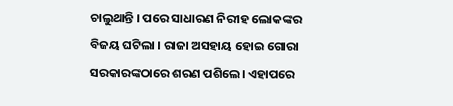ଚାଲୁଥାନ୍ତି । ପରେ ସାଧାରଣ ନିରୀହ ଲୋକଙ୍କର ବିଜୟ ଘଟିଲା । ରାଜା ଅସହାୟ ହୋଇ ଗୋରା ସରକାରଙ୍କଠାରେ ଶରଣ ପଶିଲେ। ଏହାପରେ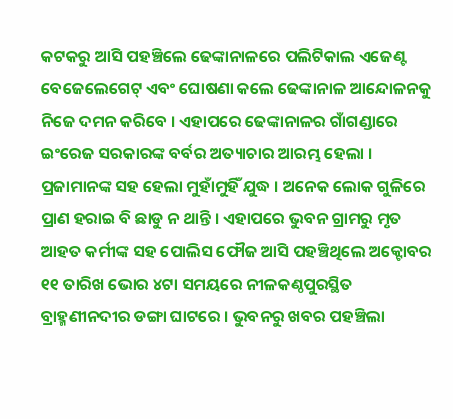କଟକରୁ ଆସି ପହଞ୍ଚିଲେ ଢେଙ୍କାନାଳରେ ପଲିଟିକାଲ ଏଜେଣ୍ଟ ବେଜେଲେଗେଟ୍‌ ଏବଂ ଘୋଷଣା କଲେ ଢେଙ୍କାନାଳ ଆନ୍ଦୋଳନକୁ ନିଜେ ଦମନ କରିବେ । ଏହାପରେ ଢେଙ୍କାନାଳର ଗାଁଗଣ୍ଡାରେ ଇଂରେଜ ସରକାରଙ୍କ ବର୍ବର ଅତ୍ୟାଚାର ଆରମ୍ଭ ହେଲା । ପ୍ରଜାମାନଙ୍କ ସହ ହେଲା ମୁହାଁମୁହିଁ ଯୁଦ୍ଧ । ଅନେକ ଲୋକ ଗୁଳିରେ ପ୍ରାଣ ହରାଇ ବି ଛାଡୁ ନ ଥାନ୍ତି । ଏହାପରେ ଭୁବନ ଗ୍ରାମରୁ ମୃତ ଆହତ କର୍ମୀଙ୍କ ସହ ପୋଲିସ ଫୌଜ ଆସି ପହଞ୍ଚିଥିଲେ ଅକ୍ଟୋବର ୧୧ ତାରିଖ ଭୋର ୪ଟା ସମୟରେ ନୀଳକଣ୍ଠପୁରସ୍ଥିତ ବ୍ରାହ୍ମଣୀନଦୀର ଡଙ୍ଗା ଘାଟରେ । ଭୁବନରୁ ଖବର ପହଞ୍ଚିଲା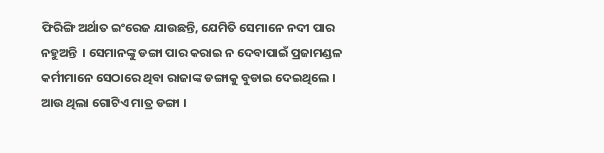ଫିରିଙ୍ଗି ଅର୍ଥାତ ଇଂରେଜ ଯାଉଛନ୍ତି, ଯେମିତି ସେମାନେ ନଦୀ ପାର ନହୁଅନ୍ତି  । ସେମାନଙ୍କୁ ଡଙ୍ଗା ପାର କରାଇ ନ ଦେବାପାଇଁ ପ୍ରଜାମଣ୍ଡଳ କର୍ମୀମାନେ ସେଠାରେ ଥିବା ରାଜାଙ୍କ ଡଙ୍ଗାକୁ ବୁଡାଇ ଦେଇଥିଲେ । ଆଉ ଥିଲା ଗୋଟିଏ ମାତ୍ର ଡଙ୍ଗା ।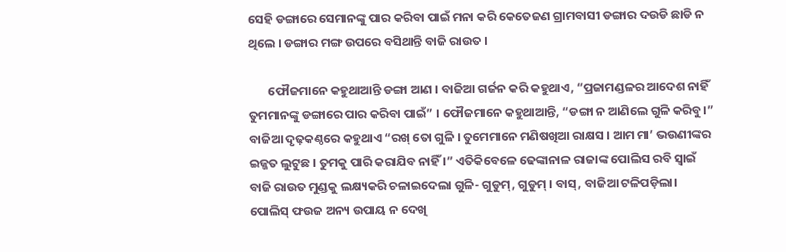ସେହି ଡଙ୍ଗାରେ ସେମାନଙ୍କୁ ପାର କରିବା ପାଇଁ ମନା କରି କେତେଜଣ ଗ୍ରାମବାସୀ ଡଙ୍ଗାର ଦଉଡି ଛାଡି ନ ଥିଲେ । ଡଙ୍ଗାର ମଙ୍ଗ ଉପରେ ବସିଥାନ୍ତି ବାଜି ରାଉତ ।

       ଫୌଜମାନେ କହୁଥାଆନ୍ତି ଡଙ୍ଗା ଆଣ । ବାଜିଆ ଗର୍ଜନ କରି କହୁଥାଏ, “ପ୍ରଜାମଣ୍ଡଳର ଆଦେଶ ନାହିଁ ତୁମମାନଙ୍କୁ ଡଙ୍ଗାରେ ପାର କରିବା ପାଇଁ” । ଫୌଜମାନେ କହୁଥାଆନ୍ତି, “ଡଙ୍ଗା ନ ଆଣିଲେ ଗୁଳି କରିବୁ।” ବାଜିଆ ଦୃଢ଼କଣ୍ଠରେ କହୁଥାଏ “ରଖ୍ ତୋ ଗୁଳି । ତୁମେମାନେ ମଣିଷଖିଆ ରାକ୍ଷସ । ଆମ ମା’ ଭଉଣୀଙ୍କର ଇଜ୍ଜତ ଲୁଟୁଛ । ତୁମକୁ ପାରି କରାଯିବ ନାହିଁ ।” ଏତିକିବେଳେ ଢେଙ୍କାନାଳ ରାଜାଙ୍କ ପୋଲିସ ରବି ସ୍ବାଇଁ ବାଜି ରାଉତ ମୁଣ୍ଡକୁ ଲକ୍ଷ୍ୟକରି ଚଳାଇଦେଲା ଗୁଳି- ଗୁଡୁମ୍‌, ଗୁଡୁମ୍‌ । ବାସ୍‌, ବାଜିଆ ଟଳିପଡ଼ିଲା। ପୋଲିସ୍ ଫଉଜ ଅନ୍ୟ ଉପାୟ ନ ଦେଖି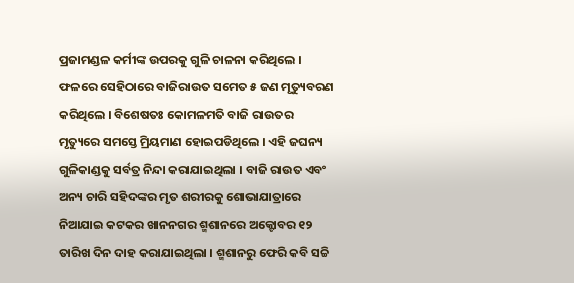ପ୍ରଜାମଣ୍ଡଳ କର୍ମୀଙ୍କ ଉପରକୁ ଗୁଳି ଚାଳନା କରିଥିଲେ । ଫଳରେ ସେହିଠାରେ ବାଜିରାଉତ ସମେତ ୫ ଜଣ ମୃତ୍ୟୁବରଣ କରିଥିଲେ । ବିଶେଷତଃ କୋମଳମତି ବାଜି ରାଉତର ମୃତ୍ୟୁରେ ସମସ୍ତେ ମ୍ରିୟମାଣ ହୋଇପଡିଥିଲେ । ଏହି ଜଘନ୍ୟ ଗୁଳିକାଣ୍ଡକୁ ସର୍ବତ୍ର ନିନ୍ଦା କରାଯାଇଥିଲା । ବାଜି ରାଉତ ଏବଂ ଅନ୍ୟ ଚାରି ସହିଦଙ୍କର ମୃତ ଶରୀରକୁ ଶୋଭାଯାତ୍ରାରେ ନିଆଯାଇ କଟକର ଖାନନଗର ଶ୍ମଶାନରେ ଅକ୍ଟୋବର ୧୨ ତାରିଖ ଦିନ ଦାହ କରାଯାଇଥିଲା । ଶ୍ମଶାନରୁ ଫେରି କବି ସଚ୍ଚି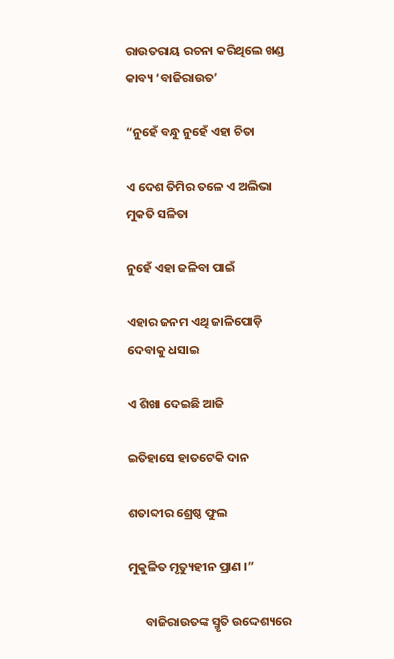ରାଉତରାୟ ରଚନା କରିଥିଲେ ଖଣ୍ଡ କାବ୍ୟ ‘ବାଜିରାଉତ’

“ନୁହେଁ ବନ୍ଧୁ ନୁହେଁ ଏହା ଚିତା

ଏ ଦେଶ ତିମିର ତଳେ ଏ ଅଲିଭା ମୁକତି ସଳିତା

ନୁହେଁ ଏହା ଜଳିବା ପାଇଁ

ଏହାର ଜନମ ଏଥି ଜାଳିପୋଡ଼ି ଦେବାକୁ ଧସାଇ

ଏ ଶିଖା ଦେଇଛି ଆଜି

ଇତିହାସେ ହାତଟେକି ଦାନ

ଶତାବ୍ଦୀର ଶ୍ରେଷ୍ଠ ଫୁଲ

ମୁକୁଳିତ ମୃତ୍ୟୁହୀନ ପ୍ରାଣ ।”

      ବାଜିରାଉତଙ୍କ ସ୍ମୃତି ଉଦ୍ଦେଶ୍ୟରେ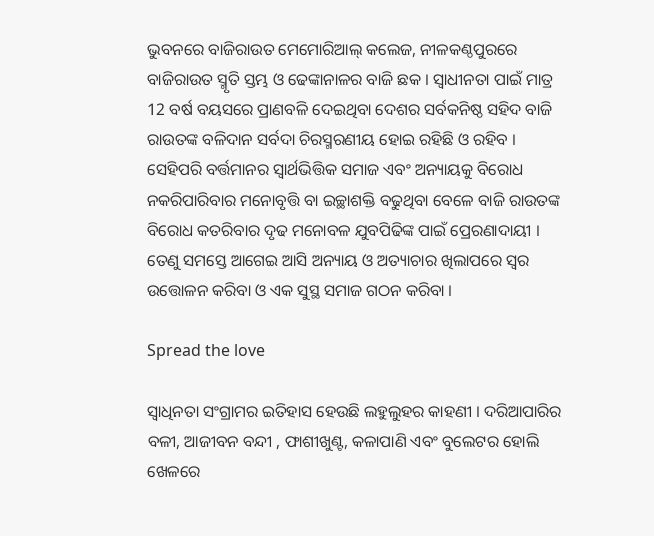ଭୁବନରେ ବାଜିରାଉତ ମେମୋରିଆଲ୍ କଲେଜ, ନୀଳକଣ୍ଠପୁରରେ ବାଜିରାଉତ ସ୍ମୃତି ସ୍ତମ୍ଭ ଓ ଢେଙ୍କାନାଳର ବାଜି ଛକ । ସ୍ବାଧୀନତା ପାଇଁ ମାତ୍ର 12 ବର୍ଷ ବୟସରେ ପ୍ରାଣବଳି ଦେଇଥିବା ଦେଶର ସର୍ବକନିଷ୍ଠ ସହିଦ ବାଜି ରାଉତଙ୍କ ବଳିଦାନ ସର୍ବଦା ଚିରସ୍ମରଣୀୟ ହୋଇ ରହିଛି ଓ ରହିବ । ସେହିପରି ବର୍ତ୍ତମାନର ସ୍ବାର୍ଥଭିତ୍ତିକ ସମାଜ ଏବଂ ଅନ୍ୟାୟକୁ ବିରୋଧ ନକରିପାରିବାର ମନୋବୃତ୍ତି ବା ଇଚ୍ଛାଶକ୍ତି ବଢୁଥିବା ବେଳେ ବାଜି ରାଉତଙ୍କ ବିରୋଧ କତରିବାର ଦୃଢ ମନୋବଳ ଯୁବପିଢିଙ୍କ ପାଇଁ ପ୍ରେରଣାଦାୟୀ । ତେଣୁ ସମସ୍ତେ ଆଗେଇ ଆସି ଅନ୍ୟାୟ ଓ ଅତ୍ୟାଚାର ଖିଲାପରେ ସ୍ବର ଉତ୍ତୋଳନ କରିବା ଓ ଏକ ସୁସ୍ଥ ସମାଜ ଗଠନ କରିବା ।

Spread the love

ସ୍ବାଧିନତା ସଂଗ୍ରାମର ଇତିହାସ ହେଉଛି ଲହୁଲୁହର କାହଣୀ । ଦରିଆପାରିର ବଳୀ, ଆଜୀବନ ବନ୍ଦୀ , ଫାଶୀଖୁଣ୍ଟ, କଳାପାଣି ଏବଂ ବୁଲେଟର ହୋଲି ଖେଳରେ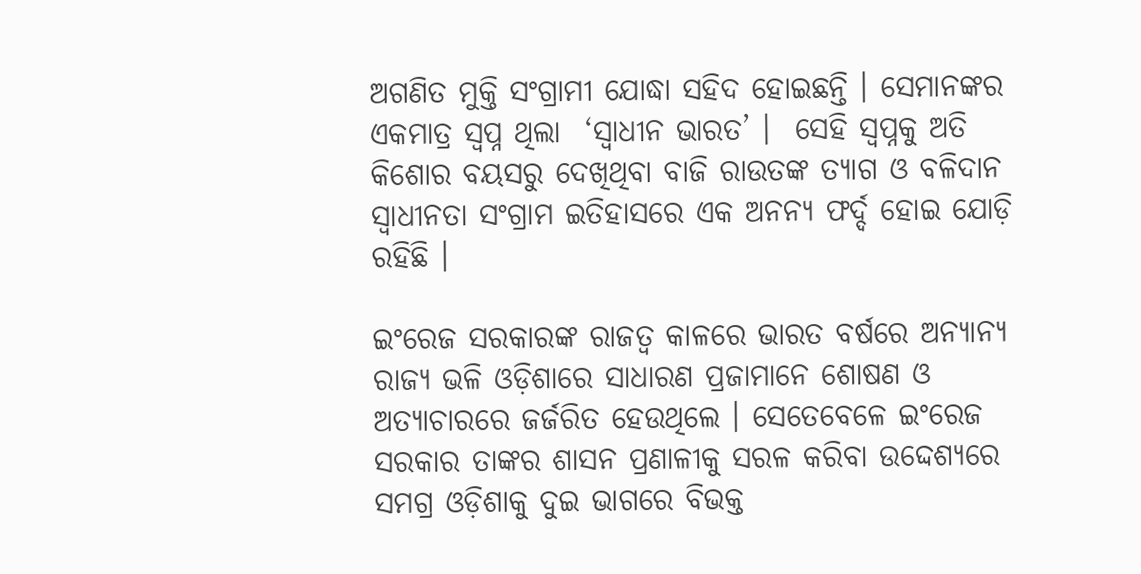ଅଗଣିତ ମୁକ୍ତି ସଂଗ୍ରାମୀ ଯୋଦ୍ଧା ସହିଦ ହୋଇଛନ୍ତି । ସେମାନଙ୍କର ଏକମାତ୍ର ସ୍ୱପ୍ନ ଥିଲା  ‘ସ୍ବାଧୀନ ଭାରତ’ ।  ସେହି ସ୍ବପ୍ନକୁ ଅତି କିଶୋର ବୟସରୁ ଦେଖିଥିବା ବାଜି ରାଉତଙ୍କ ତ୍ୟାଗ ଓ ବଳିଦାନ ସ୍ବାଧୀନତା ସଂଗ୍ରାମ ଇତିହାସରେ ଏକ ଅନନ୍ୟ ଫର୍ଦ୍ଦ ହୋଇ ଯୋଡ଼ି ରହିଛି ।

ଇଂରେଜ ସରକାରଙ୍କ ରାଜତ୍ୱ କାଳରେ ଭାରତ ବର୍ଷରେ ଅନ୍ୟାନ୍ୟ ରାଜ୍ୟ ଭଳି ଓଡ଼ିଶାରେ ସାଧାରଣ ପ୍ରଜାମାନେ ଶୋଷଣ ଓ ଅତ୍ୟାଚାରରେ ଜର୍ଜରିତ ହେଉଥିଲେ । ସେତେବେଳେ ଇଂରେଜ ସରକାର ତାଙ୍କର ଶାସନ ପ୍ରଣାଳୀକୁ ସରଳ କରିବା ଉଦ୍ଦେଶ୍ୟରେ ସମଗ୍ର ଓଡ଼ିଶାକୁ ଦୁଇ ଭାଗରେ ବିଭକ୍ତ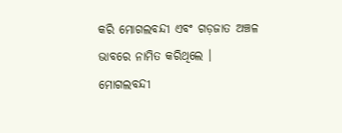କରି ମୋଗଲବନ୍ଦୀ ଏବଂ ଗଡ଼ଜାତ ଅଞ୍ଚଳ ଭାବରେ ନାମିତ କରିଥିଲେ । ମୋଗଲବନ୍ଦୀ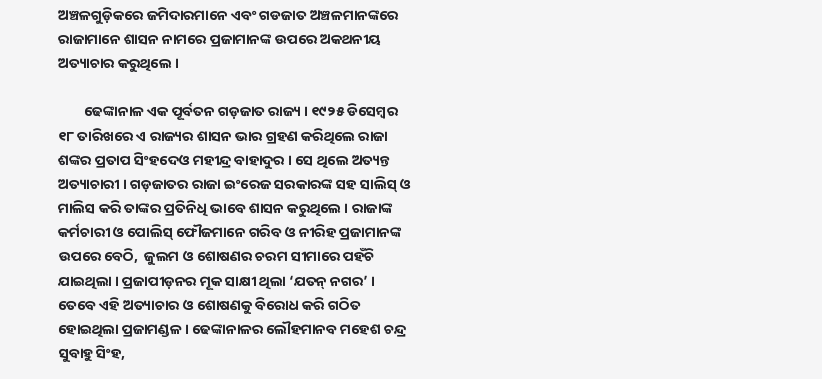ଅଞ୍ଚଳଗୁଡ଼ିକରେ ଜମିଦାରମାନେ ଏବଂ ଗଡଜାତ ଅଞ୍ଚଳମାନଙ୍କରେ ରାଜାମାନେ ଶାସନ ନାମରେ ପ୍ରଜାମାନଙ୍କ ଉପରେ ଅକଥନୀୟ ଅତ୍ୟାଚାର କରୁଥିଲେ ।

        ଢେଙ୍କାନାଳ ଏକ ପୂର୍ବତନ ଗଡ଼ଜାତ ରାଜ୍ୟ । ୧୯୨୫ ଡିସେମ୍ବର ୧୮ ତାରିଖରେ ଏ ରାଜ୍ୟର ଶାସନ ଭାର ଗ୍ରହଣ କରିଥିଲେ ରାଜା ଶଙ୍କର ପ୍ରତାପ ସିଂହଦେଓ ମହୀନ୍ଦ୍ର ବାହାଦୁର । ସେ ଥିଲେ ଅତ୍ୟନ୍ତ ଅତ୍ୟାଚାରୀ । ଗଡ଼ଜାତର ରାଜା ଇଂରେଜ ସରକାରଙ୍କ ସହ ସାଲିସ୍ ଓ ମାଲିସ କରି ତାଙ୍କର ପ୍ରତିନିଧି ଭାବେ ଶାସନ କରୁଥିଲେ । ରାଜାଙ୍କ କର୍ମଚାରୀ ଓ ପୋଲିସ୍ ଫୌଜମାନେ ଗରିବ ଓ ନୀରିହ ପ୍ରଜାମାନଙ୍କ ଉପରେ ବେଠି,  ଜୁଲମ ଓ ଶୋଷଣର ଚରମ ସୀମାରେ ପହଁଚି ଯାଇଥିଲା । ପ୍ରଜାପୀଡ଼ନର ମୂକ ସାକ୍ଷୀ ଥିଲା ‘ଯତନ୍ ନଗର’ । ତେବେ ଏହି ଅତ୍ୟାଚାର ଓ ଶୋଷଣକୁ ବିରୋଧ କରି ଗଠିତ ହୋଇଥିଲା ପ୍ରଜାମଣ୍ଡଳ । ଢେଙ୍କାନାଳର ଲୌହମାନବ ମହେଶ ଚନ୍ଦ୍ର ସୁବାହୁ ସିଂହ,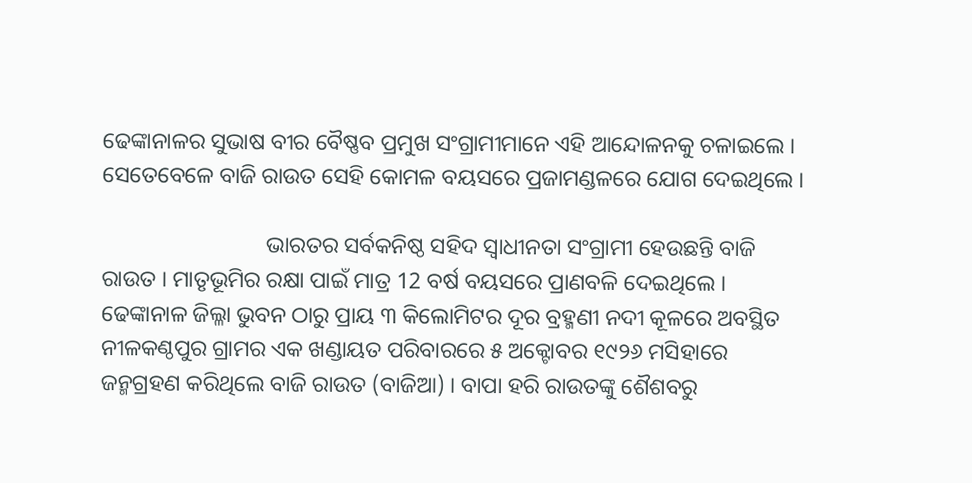ଢେଙ୍କାନାଳର ସୁଭାଷ ବୀର ବୈଷ୍ଣବ ପ୍ରମୁଖ ସଂଗ୍ରାମୀମାନେ ଏହି ଆନ୍ଦୋଳନକୁ ଚଳାଇଲେ । ସେତେବେଳେ ବାଜି ରାଉତ ସେହି କୋମଳ ବୟସରେ ପ୍ରଜାମଣ୍ଡଳରେ ଯୋଗ ଦେଇଥିଲେ ।

                             ଭାରତର ସର୍ବକନିଷ୍ଠ ସହିଦ ସ୍ୱାଧୀନତା ସଂଗ୍ରାମୀ ହେଉଛନ୍ତି ବାଜି ରାଉତ । ମାତୃଭୂମିର ରକ୍ଷା ପାଇଁ ମାତ୍ର 12 ବର୍ଷ ବୟସରେ ପ୍ରାଣବଳି ଦେଇଥିଲେ । ଢେଙ୍କାନାଳ ଜିଲ୍ଳା ଭୁବନ ଠାରୁ ପ୍ରାୟ ୩ କିଲୋମିଟର ଦୂର ବ୍ରହ୍ମଣୀ ନଦୀ କୂଳରେ ଅବସ୍ଥିତ ନୀଳକଣ୍ଠପୁର ଗ୍ରାମର ଏକ ଖଣ୍ଡାୟତ ପରିବାରରେ ୫ ଅକ୍ଟୋବର ୧୯୨୬ ମସିହାରେ ଜନ୍ମଗ୍ରହଣ କରିଥିଲେ ବାଜି ରାଉତ (ବାଜିଆ) । ବାପା ହରି ରାଉତଙ୍କୁ ଶୈଶବରୁ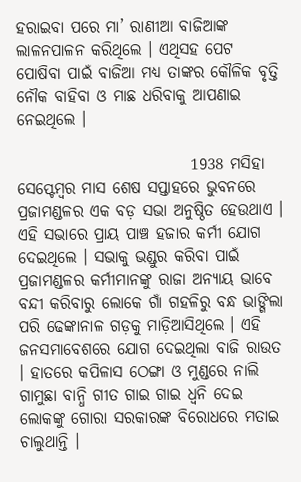ହରାଇବା ପରେ ମା’ ରାଣୀଆ ବାଜିଆଙ୍କ ଲାଳନପାଳନ କରିଥିଲେ । ଏଥିସହ ପେଟ ପୋଷିବା ପାଇଁ ବାଜିଆ ମଧ୍ୟ ତାଙ୍କର କୌଳିକ ବୃତ୍ତି ନୌକ ବାହିବା ଓ ମାଛ ଧରିବାକୁ ଆପଣାଇ ନେଇଥିଲେ ।

                           1938 ମସିହା ସେପ୍ଟେମ୍ବର ମାସ ଶେଷ ସପ୍ତାହରେ ଭୁବନରେ ପ୍ରଜାମଣ୍ଡଳର ଏକ ବଡ଼ ସଭା ଅନୁଷ୍ଠିତ ହେଉଥାଏ । ଏହି ସଭାରେ ପ୍ରାୟ ପାଞ୍ଚ ହଜାର କର୍ମୀ ଯୋଗ ଦେଇଥିଲେ । ସଭାକୁ ଭଣ୍ଡୁର କରିବା ପାଇଁ ପ୍ରଜାମଣ୍ଡଳର କର୍ମୀମାନଙ୍କୁ ରାଜା ଅନ୍ୟାୟ ଭାବେ ବନ୍ଦୀ କରିବାରୁ ଲୋକେ ଗାଁ ଗହଳିରୁ ବନ୍ଧ ଭାଙ୍ଗିଲା ପରି ଢେଙ୍କାନାଳ ଗଡ଼କୁ ମାଡ଼ିଆସିଥିଲେ । ଏହି ଜନସମାବେଶରେ ଯୋଗ ଦେଇଥିଲା ବାଜି ରାଉତ । ହାତରେ କପିଳାସ ଠେଙ୍ଗା ଓ ମୁଣ୍ଡରେ ନାଲି ଗାମୁଛା ବାନ୍ଧି ଗୀତ ଗାଇ ଗାଇ ଧ୍ୱନି ଦେଇ ଲୋକଙ୍କୁ ଗୋରା ସରକାରଙ୍କ ବିରୋଧରେ ମତାଇ ଚାଲୁଥାନ୍ତି ।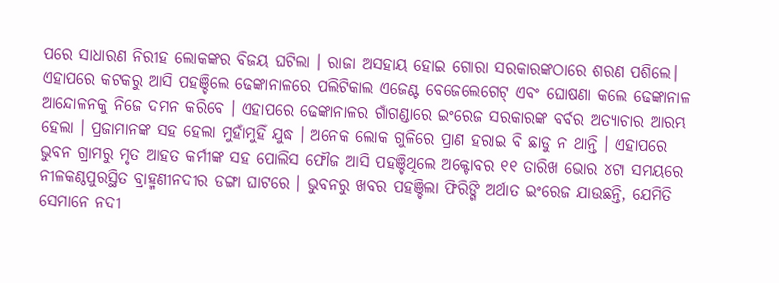ପରେ ସାଧାରଣ ନିରୀହ ଲୋକଙ୍କର ବିଜୟ ଘଟିଲା । ରାଜା ଅସହାୟ ହୋଇ ଗୋରା ସରକାରଙ୍କଠାରେ ଶରଣ ପଶିଲେ। ଏହାପରେ କଟକରୁ ଆସି ପହଞ୍ଚିଲେ ଢେଙ୍କାନାଳରେ ପଲିଟିକାଲ ଏଜେଣ୍ଟ ବେଜେଲେଗେଟ୍‌ ଏବଂ ଘୋଷଣା କଲେ ଢେଙ୍କାନାଳ ଆନ୍ଦୋଳନକୁ ନିଜେ ଦମନ କରିବେ । ଏହାପରେ ଢେଙ୍କାନାଳର ଗାଁଗଣ୍ଡାରେ ଇଂରେଜ ସରକାରଙ୍କ ବର୍ବର ଅତ୍ୟାଚାର ଆରମ୍ଭ ହେଲା । ପ୍ରଜାମାନଙ୍କ ସହ ହେଲା ମୁହାଁମୁହିଁ ଯୁଦ୍ଧ । ଅନେକ ଲୋକ ଗୁଳିରେ ପ୍ରାଣ ହରାଇ ବି ଛାଡୁ ନ ଥାନ୍ତି । ଏହାପରେ ଭୁବନ ଗ୍ରାମରୁ ମୃତ ଆହତ କର୍ମୀଙ୍କ ସହ ପୋଲିସ ଫୌଜ ଆସି ପହଞ୍ଚିଥିଲେ ଅକ୍ଟୋବର ୧୧ ତାରିଖ ଭୋର ୪ଟା ସମୟରେ ନୀଳକଣ୍ଠପୁରସ୍ଥିତ ବ୍ରାହ୍ମଣୀନଦୀର ଡଙ୍ଗା ଘାଟରେ । ଭୁବନରୁ ଖବର ପହଞ୍ଚିଲା ଫିରିଙ୍ଗି ଅର୍ଥାତ ଇଂରେଜ ଯାଉଛନ୍ତି, ଯେମିତି ସେମାନେ ନଦୀ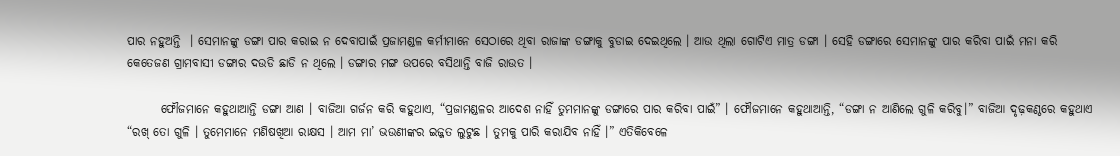ପାର ନହୁଅନ୍ତି  । ସେମାନଙ୍କୁ ଡଙ୍ଗା ପାର କରାଇ ନ ଦେବାପାଇଁ ପ୍ରଜାମଣ୍ଡଳ କର୍ମୀମାନେ ସେଠାରେ ଥିବା ରାଜାଙ୍କ ଡଙ୍ଗାକୁ ବୁଡାଇ ଦେଇଥିଲେ । ଆଉ ଥିଲା ଗୋଟିଏ ମାତ୍ର ଡଙ୍ଗା । ସେହି ଡଙ୍ଗାରେ ସେମାନଙ୍କୁ ପାର କରିବା ପାଇଁ ମନା କରି କେତେଜଣ ଗ୍ରାମବାସୀ ଡଙ୍ଗାର ଦଉଡି ଛାଡି ନ ଥିଲେ । ଡଙ୍ଗାର ମଙ୍ଗ ଉପରେ ବସିଥାନ୍ତି ବାଜି ରାଉତ ।

       ଫୌଜମାନେ କହୁଥାଆନ୍ତି ଡଙ୍ଗା ଆଣ । ବାଜିଆ ଗର୍ଜନ କରି କହୁଥାଏ, “ପ୍ରଜାମଣ୍ଡଳର ଆଦେଶ ନାହିଁ ତୁମମାନଙ୍କୁ ଡଙ୍ଗାରେ ପାର କରିବା ପାଇଁ” । ଫୌଜମାନେ କହୁଥାଆନ୍ତି, “ଡଙ୍ଗା ନ ଆଣିଲେ ଗୁଳି କରିବୁ।” ବାଜିଆ ଦୃଢ଼କଣ୍ଠରେ କହୁଥାଏ “ରଖ୍ ତୋ ଗୁଳି । ତୁମେମାନେ ମଣିଷଖିଆ ରାକ୍ଷସ । ଆମ ମା’ ଭଉଣୀଙ୍କର ଇଜ୍ଜତ ଲୁଟୁଛ । ତୁମକୁ ପାରି କରାଯିବ ନାହିଁ ।” ଏତିକିବେଳେ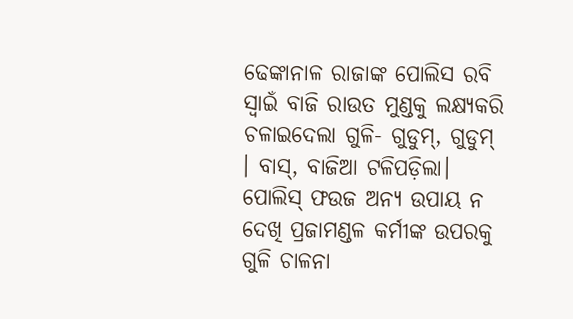ଢେଙ୍କାନାଳ ରାଜାଙ୍କ ପୋଲିସ ରବି ସ୍ବାଇଁ ବାଜି ରାଉତ ମୁଣ୍ଡକୁ ଲକ୍ଷ୍ୟକରି ଚଳାଇଦେଲା ଗୁଳି- ଗୁଡୁମ୍‌, ଗୁଡୁମ୍‌ । ବାସ୍‌, ବାଜିଆ ଟଳିପଡ଼ିଲା। ପୋଲିସ୍ ଫଉଜ ଅନ୍ୟ ଉପାୟ ନ ଦେଖି ପ୍ରଜାମଣ୍ଡଳ କର୍ମୀଙ୍କ ଉପରକୁ ଗୁଳି ଚାଳନା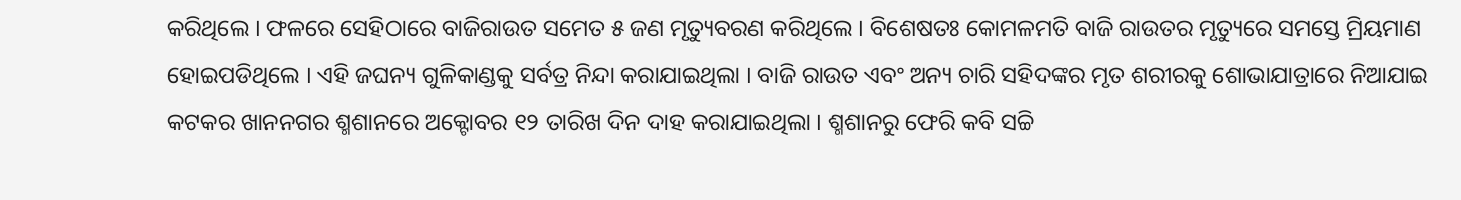କରିଥିଲେ । ଫଳରେ ସେହିଠାରେ ବାଜିରାଉତ ସମେତ ୫ ଜଣ ମୃତ୍ୟୁବରଣ କରିଥିଲେ । ବିଶେଷତଃ କୋମଳମତି ବାଜି ରାଉତର ମୃତ୍ୟୁରେ ସମସ୍ତେ ମ୍ରିୟମାଣ ହୋଇପଡିଥିଲେ । ଏହି ଜଘନ୍ୟ ଗୁଳିକାଣ୍ଡକୁ ସର୍ବତ୍ର ନିନ୍ଦା କରାଯାଇଥିଲା । ବାଜି ରାଉତ ଏବଂ ଅନ୍ୟ ଚାରି ସହିଦଙ୍କର ମୃତ ଶରୀରକୁ ଶୋଭାଯାତ୍ରାରେ ନିଆଯାଇ କଟକର ଖାନନଗର ଶ୍ମଶାନରେ ଅକ୍ଟୋବର ୧୨ ତାରିଖ ଦିନ ଦାହ କରାଯାଇଥିଲା । ଶ୍ମଶାନରୁ ଫେରି କବି ସଚ୍ଚି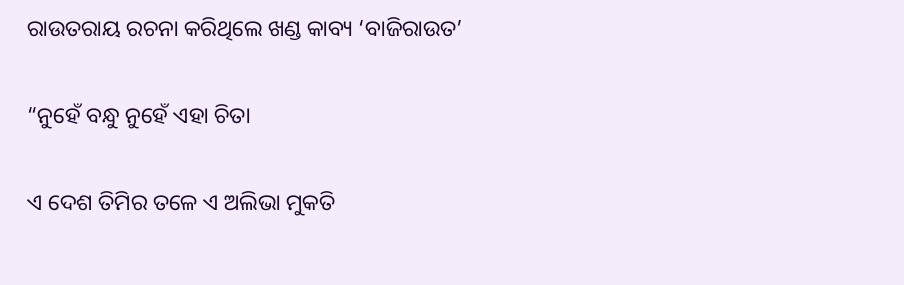ରାଉତରାୟ ରଚନା କରିଥିଲେ ଖଣ୍ଡ କାବ୍ୟ ‘ବାଜିରାଉତ’

“ନୁହେଁ ବନ୍ଧୁ ନୁହେଁ ଏହା ଚିତା

ଏ ଦେଶ ତିମିର ତଳେ ଏ ଅଲିଭା ମୁକତି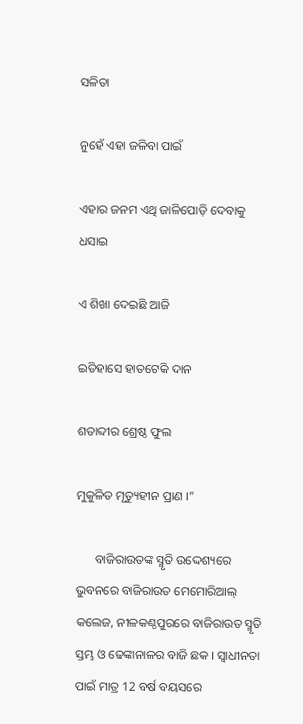ସଳିତା

ନୁହେଁ ଏହା ଜଳିବା ପାଇଁ

ଏହାର ଜନମ ଏଥି ଜାଳିପୋଡ଼ି ଦେବାକୁ ଧସାଇ

ଏ ଶିଖା ଦେଇଛି ଆଜି

ଇତିହାସେ ହାତଟେକି ଦାନ

ଶତାବ୍ଦୀର ଶ୍ରେଷ୍ଠ ଫୁଲ

ମୁକୁଳିତ ମୃତ୍ୟୁହୀନ ପ୍ରାଣ ।”

      ବାଜିରାଉତଙ୍କ ସ୍ମୃତି ଉଦ୍ଦେଶ୍ୟରେ ଭୁବନରେ ବାଜିରାଉତ ମେମୋରିଆଲ୍ କଲେଜ, ନୀଳକଣ୍ଠପୁରରେ ବାଜିରାଉତ ସ୍ମୃତି ସ୍ତମ୍ଭ ଓ ଢେଙ୍କାନାଳର ବାଜି ଛକ । ସ୍ବାଧୀନତା ପାଇଁ ମାତ୍ର 12 ବର୍ଷ ବୟସରେ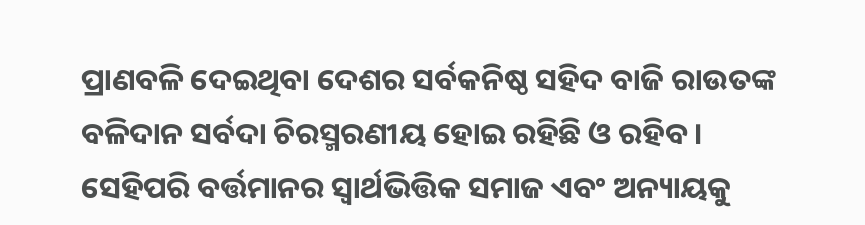ପ୍ରାଣବଳି ଦେଇଥିବା ଦେଶର ସର୍ବକନିଷ୍ଠ ସହିଦ ବାଜି ରାଉତଙ୍କ ବଳିଦାନ ସର୍ବଦା ଚିରସ୍ମରଣୀୟ ହୋଇ ରହିଛି ଓ ରହିବ । ସେହିପରି ବର୍ତ୍ତମାନର ସ୍ବାର୍ଥଭିତ୍ତିକ ସମାଜ ଏବଂ ଅନ୍ୟାୟକୁ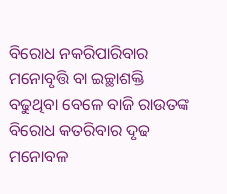ବିରୋଧ ନକରିପାରିବାର ମନୋବୃତ୍ତି ବା ଇଚ୍ଛାଶକ୍ତି ବଢୁଥିବା ବେଳେ ବାଜି ରାଉତଙ୍କ ବିରୋଧ କତରିବାର ଦୃଢ ମନୋବଳ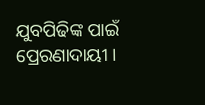ଯୁବପିଢିଙ୍କ ପାଇଁ ପ୍ରେରଣାଦାୟୀ ।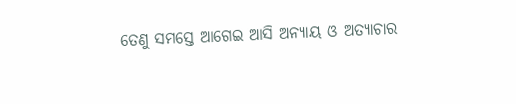ତେଣୁ ସମସ୍ତେ ଆଗେଇ ଆସି ଅନ୍ୟାୟ ଓ ଅତ୍ୟାଚାର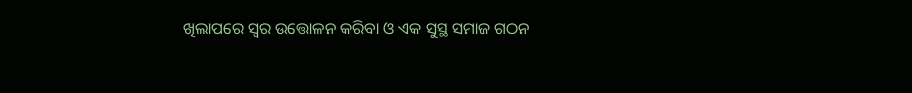ଖିଲାପରେ ସ୍ବର ଉତ୍ତୋଳନ କରିବା ଓ ଏକ ସୁସ୍ଥ ସମାଜ ଗଠନ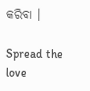କରିବା ।

Spread the love